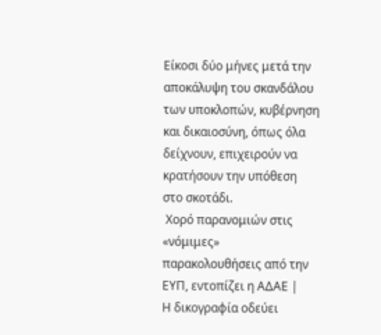Είκοσι δύο μήνες μετά την αποκάλυψη του σκανδάλου των υποκλοπών, κυβέρνηση και δικαιοσύνη, όπως όλα δείχνουν, επιχειρούν να κρατήσουν την υπόθεση στο σκοτάδι.
 Χορό παρανομιών στις «νόμιμες» παρακολουθήσεις από την ΕΥΠ, εντοπίζει η ΑΔΑΕ |
Η δικογραφία οδεύει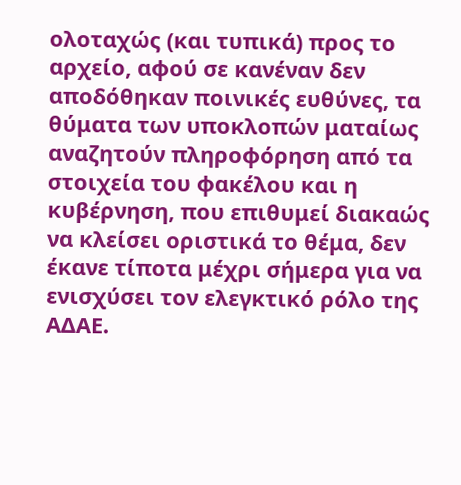ολοταχώς (και τυπικά) προς το αρχείο, αφού σε κανέναν δεν αποδόθηκαν ποινικές ευθύνες, τα θύματα των υποκλοπών ματαίως αναζητούν πληροφόρηση από τα στοιχεία του φακέλου και η κυβέρνηση, που επιθυμεί διακαώς να κλείσει οριστικά το θέμα, δεν έκανε τίποτα μέχρι σήμερα για να ενισχύσει τον ελεγκτικό ρόλο της ΑΔΑΕ.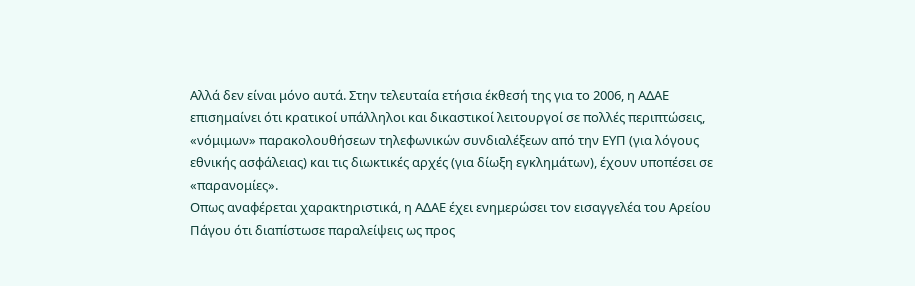Αλλά δεν είναι μόνο αυτά. Στην τελευταία ετήσια έκθεσή της για το 2006, η ΑΔΑΕ επισημαίνει ότι κρατικοί υπάλληλοι και δικαστικοί λειτουργοί σε πολλές περιπτώσεις, «νόμιμων» παρακολουθήσεων τηλεφωνικών συνδιαλέξεων από την ΕΥΠ (για λόγους εθνικής ασφάλειας) και τις διωκτικές αρχές (για δίωξη εγκλημάτων), έχουν υποπέσει σε «παρανομίες».
Οπως αναφέρεται χαρακτηριστικά, η ΑΔΑΕ έχει ενημερώσει τον εισαγγελέα του Αρείου Πάγου ότι διαπίστωσε παραλείψεις ως προς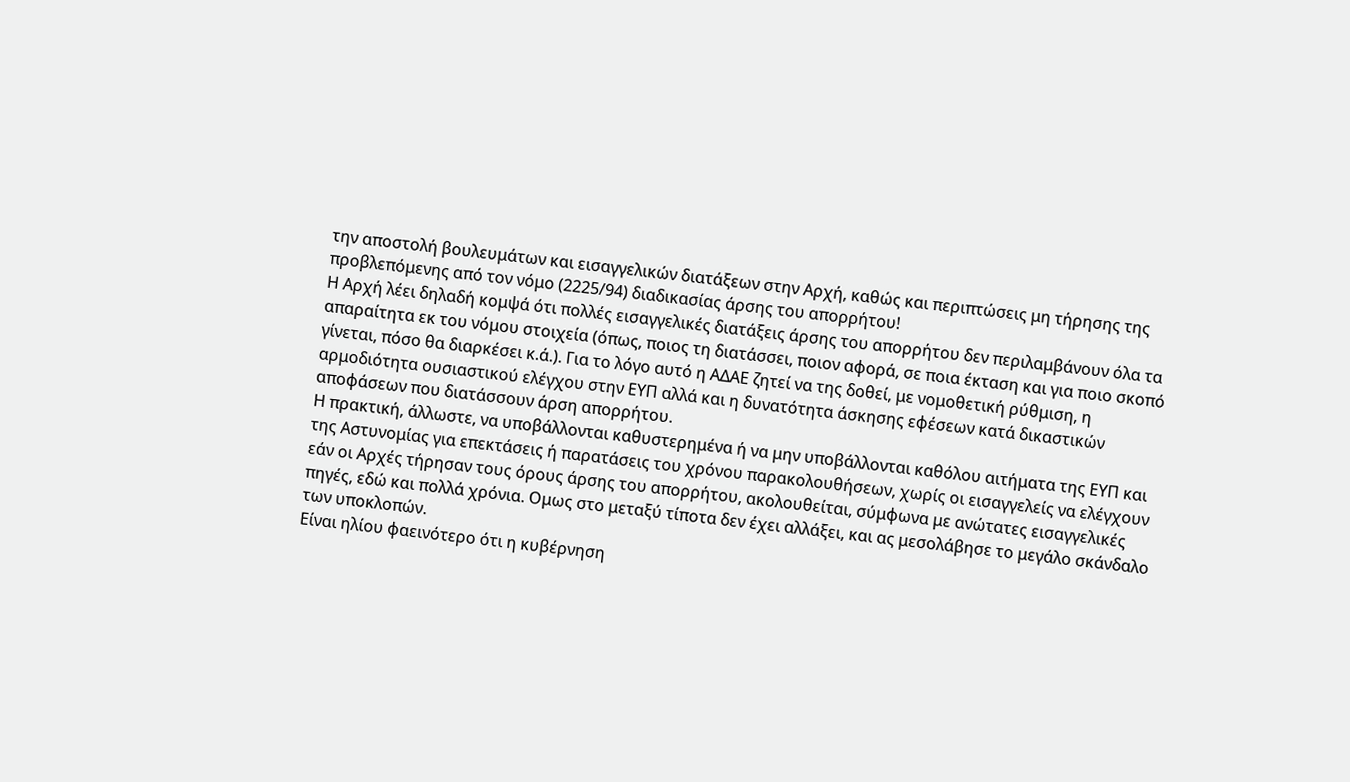την αποστολή βουλευμάτων και εισαγγελικών διατάξεων στην Αρχή, καθώς και περιπτώσεις μη τήρησης της προβλεπόμενης από τον νόμο (2225/94) διαδικασίας άρσης του απορρήτου!
Η Αρχή λέει δηλαδή κομψά ότι πολλές εισαγγελικές διατάξεις άρσης του απορρήτου δεν περιλαμβάνουν όλα τα απαραίτητα εκ του νόμου στοιχεία (όπως, ποιος τη διατάσσει, ποιον αφορά, σε ποια έκταση και για ποιο σκοπό γίνεται, πόσο θα διαρκέσει κ.ά.). Για το λόγο αυτό η ΑΔΑΕ ζητεί να της δοθεί, με νομοθετική ρύθμιση, η αρμοδιότητα ουσιαστικού ελέγχου στην ΕΥΠ αλλά και η δυνατότητα άσκησης εφέσεων κατά δικαστικών αποφάσεων που διατάσσουν άρση απορρήτου.
Η πρακτική, άλλωστε, να υποβάλλονται καθυστερημένα ή να μην υποβάλλονται καθόλου αιτήματα της ΕΥΠ και της Αστυνομίας για επεκτάσεις ή παρατάσεις του χρόνου παρακολουθήσεων, χωρίς οι εισαγγελείς να ελέγχουν εάν οι Αρχές τήρησαν τους όρους άρσης του απορρήτου, ακολουθείται, σύμφωνα με ανώτατες εισαγγελικές πηγές, εδώ και πολλά χρόνια. Ομως στο μεταξύ τίποτα δεν έχει αλλάξει, και ας μεσολάβησε το μεγάλο σκάνδαλο των υποκλοπών.
Είναι ηλίου φαεινότερο ότι η κυβέρνηση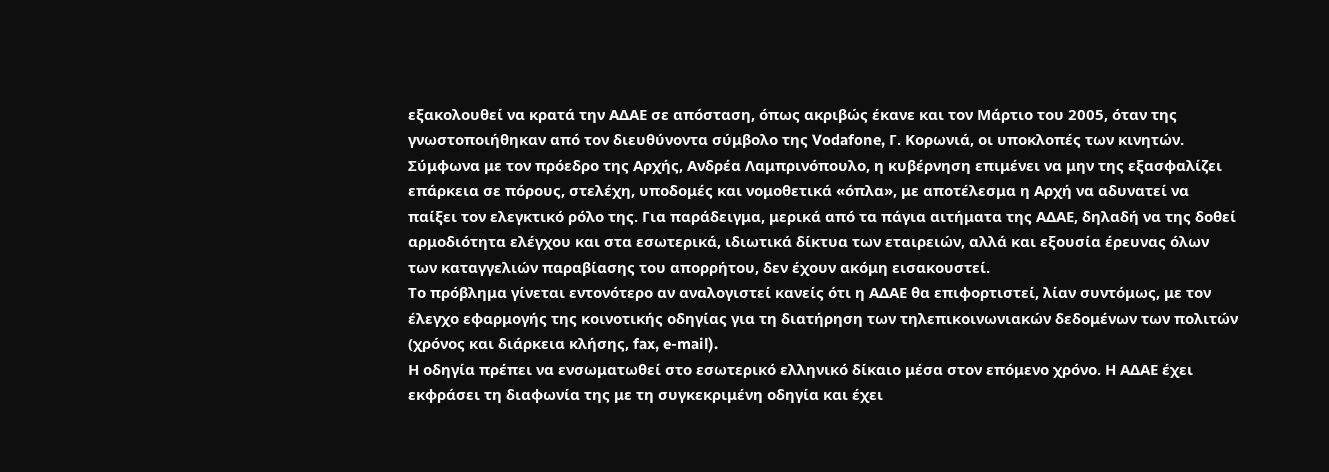εξακολουθεί να κρατά την ΑΔΑΕ σε απόσταση, όπως ακριβώς έκανε και τον Μάρτιο του 2005, όταν της γνωστοποιήθηκαν από τον διευθύνοντα σύμβολο της Vodafone, Γ. Κορωνιά, οι υποκλοπές των κινητών.
Σύμφωνα με τον πρόεδρο της Αρχής, Ανδρέα Λαμπρινόπουλο, η κυβέρνηση επιμένει να μην της εξασφαλίζει επάρκεια σε πόρους, στελέχη, υποδομές και νομοθετικά «όπλα», με αποτέλεσμα η Αρχή να αδυνατεί να παίξει τον ελεγκτικό ρόλο της. Για παράδειγμα, μερικά από τα πάγια αιτήματα της ΑΔΑΕ, δηλαδή να της δοθεί αρμοδιότητα ελέγχου και στα εσωτερικά, ιδιωτικά δίκτυα των εταιρειών, αλλά και εξουσία έρευνας όλων των καταγγελιών παραβίασης του απορρήτου, δεν έχουν ακόμη εισακουστεί.
Το πρόβλημα γίνεται εντονότερο αν αναλογιστεί κανείς ότι η ΑΔΑΕ θα επιφορτιστεί, λίαν συντόμως, με τον έλεγχο εφαρμογής της κοινοτικής οδηγίας για τη διατήρηση των τηλεπικοινωνιακών δεδομένων των πολιτών (χρόνος και διάρκεια κλήσης, fax, e-mail).
Η οδηγία πρέπει να ενσωματωθεί στο εσωτερικό ελληνικό δίκαιο μέσα στον επόμενο χρόνο. Η ΑΔΑΕ έχει εκφράσει τη διαφωνία της με τη συγκεκριμένη οδηγία και έχει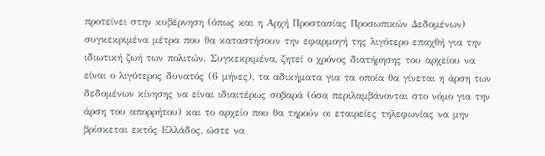προτείνει στην κυβέρνηση (όπως και η Αρχή Προστασίας Προσωπικών Δεδομένων) συγκεκριμένα μέτρα που θα καταστήσουν την εφαρμογή της λιγότερο επαχθή για την ιδιωτική ζωή των πολιτών. Συγκεκριμένα, ζητεί ο χρόνος διατήρησης του αρχείου να είναι ο λιγότερος δυνατός (6 μήνες), τα αδικήματα για τα οποία θα γίνεται η άρση των δεδομένων κίνησης να είναι ιδιαιτέρως σοβαρά (όσα περιλαμβάνονται στο νόμο για την άρση του απορρήτου) και το αρχείο που θα τηρούν οι εταιρείες τηλεφωνίας να μην βρίσκεται εκτός Ελλάδος, ώστε να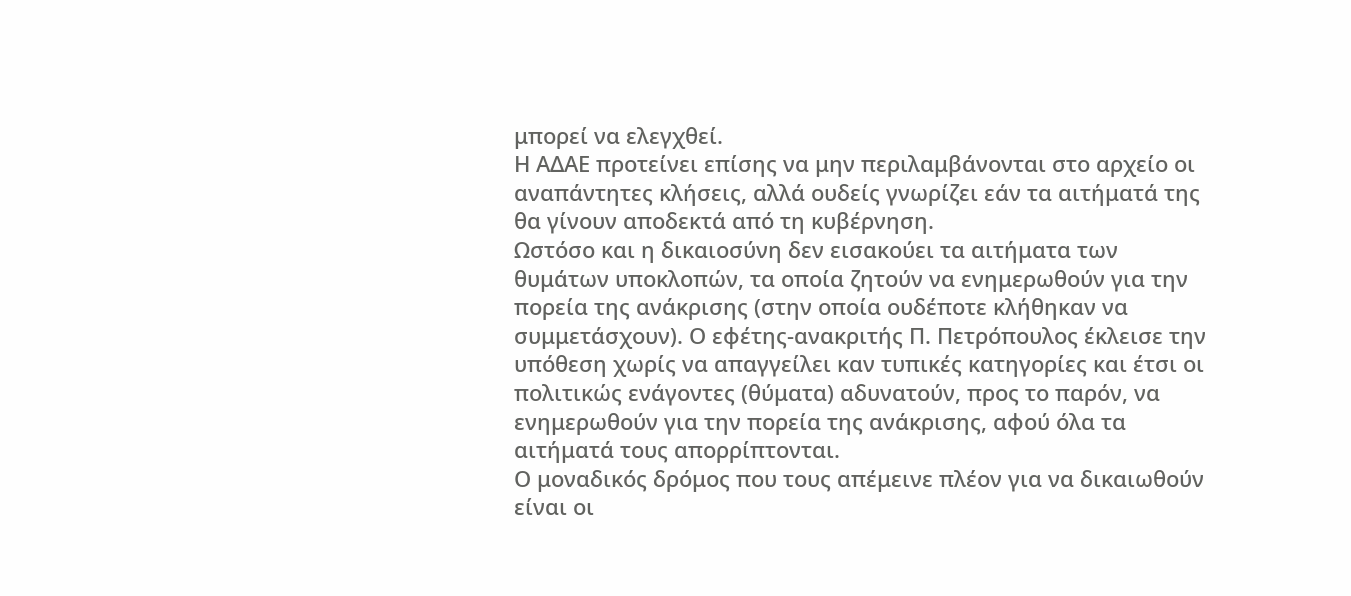μπορεί να ελεγχθεί.
Η ΑΔΑΕ προτείνει επίσης να μην περιλαμβάνονται στο αρχείο οι αναπάντητες κλήσεις, αλλά ουδείς γνωρίζει εάν τα αιτήματά της θα γίνουν αποδεκτά από τη κυβέρνηση.
Ωστόσο και η δικαιοσύνη δεν εισακούει τα αιτήματα των θυμάτων υποκλοπών, τα οποία ζητούν να ενημερωθούν για την πορεία της ανάκρισης (στην οποία ουδέποτε κλήθηκαν να συμμετάσχουν). Ο εφέτης-ανακριτής Π. Πετρόπουλος έκλεισε την υπόθεση χωρίς να απαγγείλει καν τυπικές κατηγορίες και έτσι οι πολιτικώς ενάγοντες (θύματα) αδυνατούν, προς το παρόν, να ενημερωθούν για την πορεία της ανάκρισης, αφού όλα τα αιτήματά τους απορρίπτονται.
Ο μοναδικός δρόμος που τους απέμεινε πλέον για να δικαιωθούν είναι οι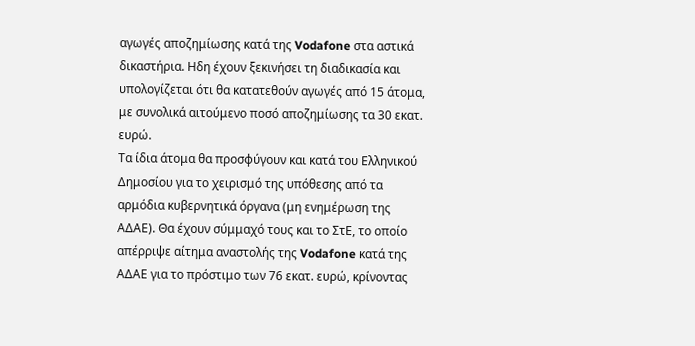αγωγές αποζημίωσης κατά της Vodafone στα αστικά δικαστήρια. Ηδη έχουν ξεκινήσει τη διαδικασία και υπολογίζεται ότι θα κατατεθούν αγωγές από 15 άτομα, με συνολικά αιτούμενο ποσό αποζημίωσης τα 30 εκατ. ευρώ.
Τα ίδια άτομα θα προσφύγουν και κατά του Ελληνικού Δημοσίου για το χειρισμό της υπόθεσης από τα αρμόδια κυβερνητικά όργανα (μη ενημέρωση της ΑΔΑΕ). Θα έχουν σύμμαχό τους και το ΣτΕ, το οποίο απέρριψε αίτημα αναστολής της Vodafone κατά της ΑΔΑΕ για το πρόστιμο των 76 εκατ. ευρώ, κρίνοντας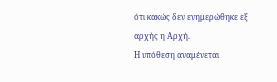ότι κακώς δεν ενημερώθηκε εξ αρχής η Αρχή.
Η υπόθεση αναμένεται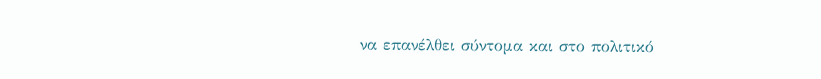να επανέλθει σύντομα και στο πολιτικό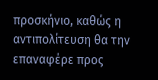προσκήνιο, καθώς η αντιπολίτευση θα την επαναφέρε προς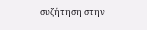συζήτηση στην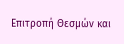Επιτροπή Θεσμών και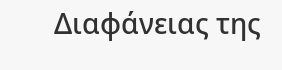Διαφάνειας της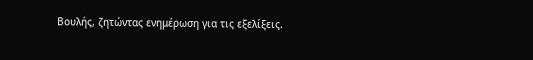Βουλής, ζητώντας ενημέρωση για τις εξελίξεις.